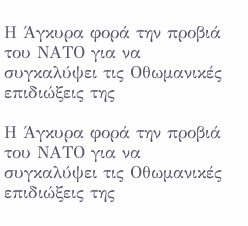Η Άγκυρα φορά την προβιά του ΝΑΤΟ για να συγκαλύψει τις Οθωμανικές επιδιώξεις της

Η Άγκυρα φορά την προβιά του ΝΑΤΟ για να συγκαλύψει τις Οθωμανικές επιδιώξεις της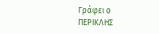Γράφει ο
ΠΕΡΙΚΛΗΣ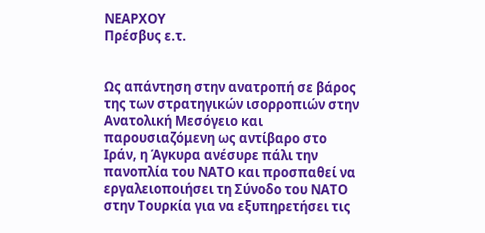ΝΕΑΡΧΟΥ
Πρέσβυς ε.τ.


Ως απάντηση στην ανατροπή σε βάρος της των στρατηγικών ισορροπιών στην Ανατολική Μεσόγειο και παρουσιαζόμενη ως αντίβαρο στο Ιράν, η Άγκυρα ανέσυρε πάλι την πανοπλία του ΝΑΤΟ και προσπαθεί να εργαλειοποιήσει τη Σύνοδο του ΝΑΤΟ στην Τουρκία για να εξυπηρετήσει τις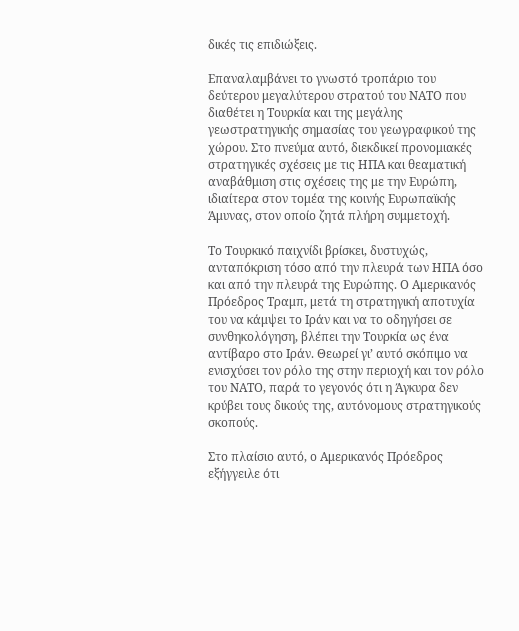δικές τις επιδιώξεις.

Επαναλαμβάνει το γνωστό τροπάριο του δεύτερου μεγαλύτερου στρατού του ΝΑΤΟ που διαθέτει η Τουρκία και της μεγάλης γεωστρατηγικής σημασίας του γεωγραφικού της χώρου. Στο πνεύμα αυτό, διεκδικεί προνομιακές στρατηγικές σχέσεις με τις ΗΠΑ και θεαματική αναβάθμιση στις σχέσεις της με την Ευρώπη, ιδιαίτερα στον τομέα της κοινής Ευρωπαϊκής Άμυνας, στον οποίο ζητά πλήρη συμμετοχή.

Το Τουρκικό παιχνίδι βρίσκει, δυστυχώς, ανταπόκριση τόσο από την πλευρά των ΗΠΑ όσο και από την πλευρά της Ευρώπης. Ο Αμερικανός Πρόεδρος Τραμπ, μετά τη στρατηγική αποτυχία του να κάμψει το Ιράν και να το οδηγήσει σε συνθηκολόγηση, βλέπει την Τουρκία ως ένα αντίβαρο στο Ιράν. Θεωρεί γι’ αυτό σκόπιμο να ενισχύσει τον ρόλο της στην περιοχή και τον ρόλο του ΝΑΤΟ, παρά το γεγονός ότι η Άγκυρα δεν κρύβει τους δικούς της, αυτόνομους στρατηγικούς σκοπούς.

Στο πλαίσιο αυτό, ο Αμερικανός Πρόεδρος εξήγγειλε ότι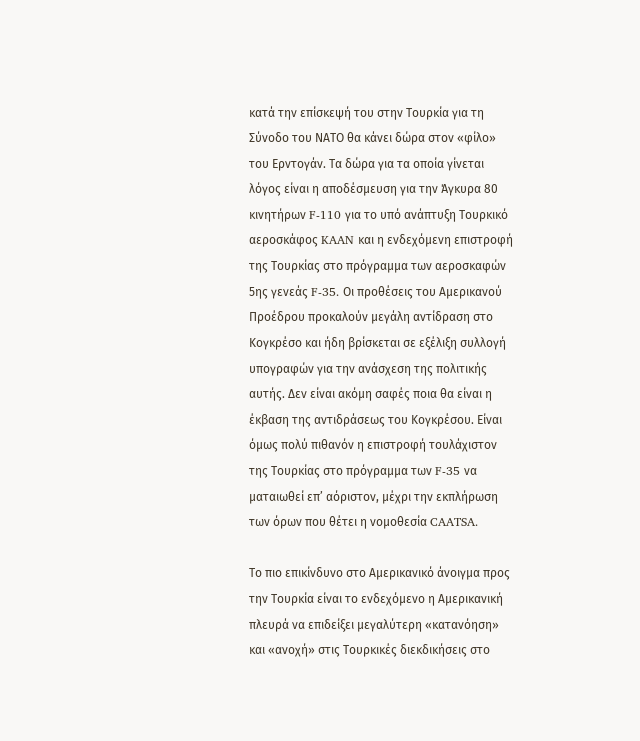κατά την επίσκεψή του στην Τουρκία για τη Σύνοδο του ΝΑΤΟ θα κάνει δώρα στον «φίλο» του Ερντογάν. Τα δώρα για τα οποία γίνεται λόγος είναι η αποδέσμευση για την Άγκυρα 80 κινητήρων F-110 για το υπό ανάπτυξη Τουρκικό αεροσκάφος KAAN και η ενδεχόμενη επιστροφή της Τουρκίας στο πρόγραμμα των αεροσκαφών 5ης γενεάς F-35. Οι προθέσεις του Αμερικανού Προέδρου προκαλούν μεγάλη αντίδραση στο Κογκρέσο και ήδη βρίσκεται σε εξέλιξη συλλογή υπογραφών για την ανάσχεση της πολιτικής αυτής. Δεν είναι ακόμη σαφές ποια θα είναι η έκβαση της αντιδράσεως του Κογκρέσου. Είναι όμως πολύ πιθανόν η επιστροφή τουλάχιστον της Τουρκίας στο πρόγραμμα των F-35 να ματαιωθεί επ’ αόριστον, μέχρι την εκπλήρωση των όρων που θέτει η νομοθεσία CAATSA.

Το πιο επικίνδυνο στο Αμερικανικό άνοιγμα προς την Τουρκία είναι το ενδεχόμενο η Αμερικανική πλευρά να επιδείξει μεγαλύτερη «κατανόηση» και «ανοχή» στις Τουρκικές διεκδικήσεις στο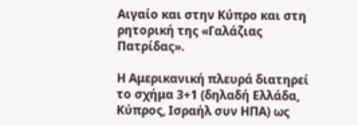Αιγαίο και στην Κύπρο και στη ρητορική της «Γαλάζιας Πατρίδας».

Η Αμερικανική πλευρά διατηρεί το σχήμα 3+1 (δηλαδή Ελλάδα, Κύπρος, Ισραήλ συν ΗΠΑ) ως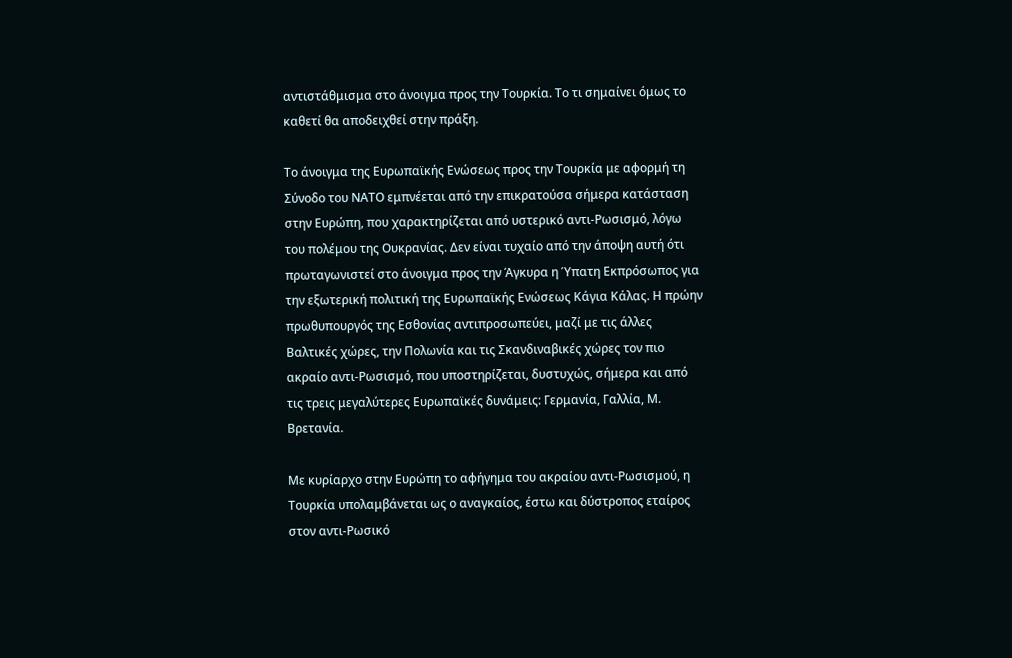αντιστάθμισμα στο άνοιγμα προς την Τουρκία. Το τι σημαίνει όμως το καθετί θα αποδειχθεί στην πράξη.

Το άνοιγμα της Ευρωπαϊκής Ενώσεως προς την Τουρκία με αφορμή τη Σύνοδο του ΝΑΤΟ εμπνέεται από την επικρατούσα σήμερα κατάσταση στην Ευρώπη, που χαρακτηρίζεται από υστερικό αντι-Ρωσισμό, λόγω του πολέμου της Ουκρανίας. Δεν είναι τυχαίο από την άποψη αυτή ότι πρωταγωνιστεί στο άνοιγμα προς την Άγκυρα η Ύπατη Εκπρόσωπος για την εξωτερική πολιτική της Ευρωπαϊκής Ενώσεως Κάγια Κάλας. Η πρώην πρωθυπουργός της Εσθονίας αντιπροσωπεύει, μαζί με τις άλλες Βαλτικές χώρες, την Πολωνία και τις Σκανδιναβικές χώρες τον πιο ακραίο αντι-Ρωσισμό, που υποστηρίζεται, δυστυχώς, σήμερα και από τις τρεις μεγαλύτερες Ευρωπαϊκές δυνάμεις: Γερμανία, Γαλλία, Μ. Βρετανία.

Με κυρίαρχο στην Ευρώπη το αφήγημα του ακραίου αντι-Ρωσισμού, η Τουρκία υπολαμβάνεται ως ο αναγκαίος, έστω και δύστροπος εταίρος στον αντι-Ρωσικό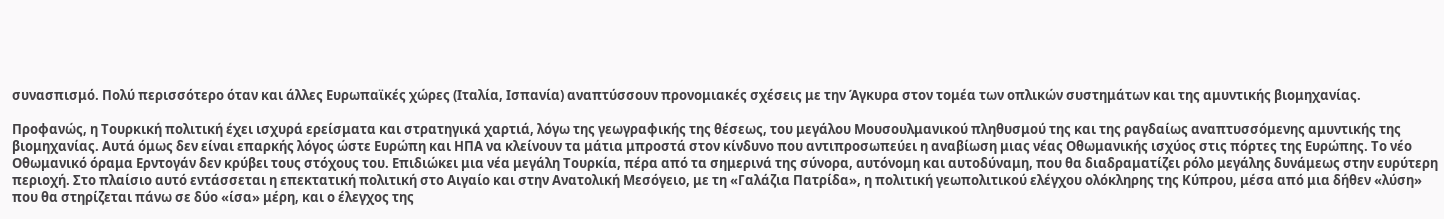συνασπισμό. Πολύ περισσότερο όταν και άλλες Ευρωπαϊκές χώρες (Ιταλία, Ισπανία) αναπτύσσουν προνομιακές σχέσεις με την Άγκυρα στον τομέα των οπλικών συστημάτων και της αμυντικής βιομηχανίας.

Προφανώς, η Τουρκική πολιτική έχει ισχυρά ερείσματα και στρατηγικά χαρτιά, λόγω της γεωγραφικής της θέσεως, του μεγάλου Μουσουλμανικού πληθυσμού της και της ραγδαίως αναπτυσσόμενης αμυντικής της βιομηχανίας. Αυτά όμως δεν είναι επαρκής λόγος ώστε Ευρώπη και ΗΠΑ να κλείνουν τα μάτια μπροστά στον κίνδυνο που αντιπροσωπεύει η αναβίωση μιας νέας Οθωμανικής ισχύος στις πόρτες της Ευρώπης. Το νέο Οθωμανικό όραμα Ερντογάν δεν κρύβει τους στόχους του. Επιδιώκει μια νέα μεγάλη Τουρκία, πέρα από τα σημερινά της σύνορα, αυτόνομη και αυτοδύναμη, που θα διαδραματίζει ρόλο μεγάλης δυνάμεως στην ευρύτερη περιοχή. Στο πλαίσιο αυτό εντάσσεται η επεκτατική πολιτική στο Αιγαίο και στην Ανατολική Μεσόγειο, με τη «Γαλάζια Πατρίδα», η πολιτική γεωπολιτικού ελέγχου ολόκληρης της Κύπρου, μέσα από μια δήθεν «λύση» που θα στηρίζεται πάνω σε δύο «ίσα» μέρη, και ο έλεγχος της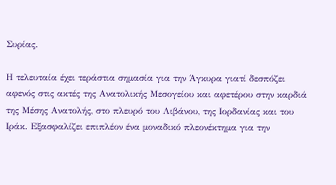Συρίας.

Η τελευταία έχει τεράστια σημασία για την Άγκυρα γιατί δεσπόζει αφενός στις ακτές της Ανατολικής Μεσογείου και αφετέρου στην καρδιά της Μέσης Ανατολής, στο πλευρό του Λιβάνου, της Ιορδανίας και του Ιράκ. Εξασφαλίζει επιπλέον ένα μοναδικό πλεονέκτημα για την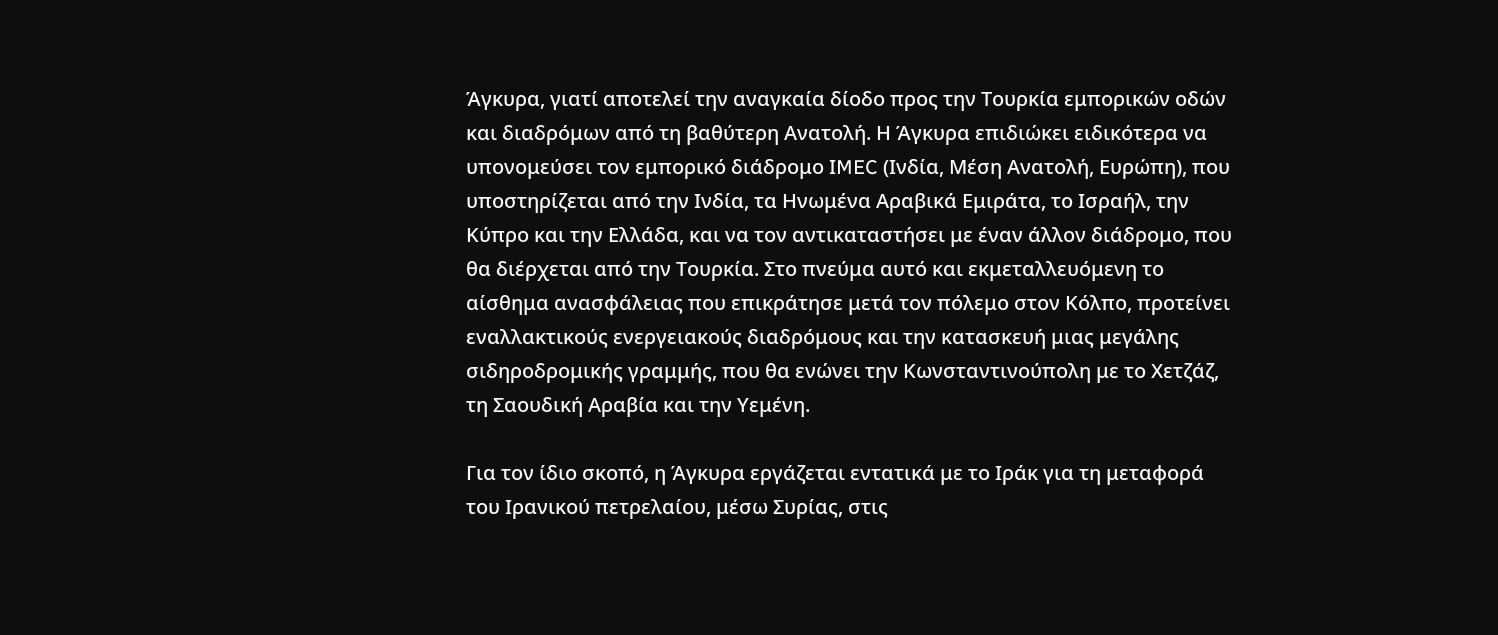Άγκυρα, γιατί αποτελεί την αναγκαία δίοδο προς την Τουρκία εμπορικών οδών και διαδρόμων από τη βαθύτερη Ανατολή. Η Άγκυρα επιδιώκει ειδικότερα να υπονομεύσει τον εμπορικό διάδρομο ΙMEC (Ινδία, Μέση Ανατολή, Ευρώπη), που υποστηρίζεται από την Ινδία, τα Ηνωμένα Αραβικά Εμιράτα, το Ισραήλ, την Κύπρο και την Ελλάδα, και να τον αντικαταστήσει με έναν άλλον διάδρομο, που θα διέρχεται από την Τουρκία. Στο πνεύμα αυτό και εκμεταλλευόμενη το αίσθημα ανασφάλειας που επικράτησε μετά τον πόλεμο στον Κόλπο, προτείνει εναλλακτικούς ενεργειακούς διαδρόμους και την κατασκευή μιας μεγάλης σιδηροδρομικής γραμμής, που θα ενώνει την Κωνσταντινούπολη με το Χετζάζ, τη Σαουδική Αραβία και την Υεμένη.

Για τον ίδιο σκοπό, η Άγκυρα εργάζεται εντατικά με το Ιράκ για τη μεταφορά του Ιρανικού πετρελαίου, μέσω Συρίας, στις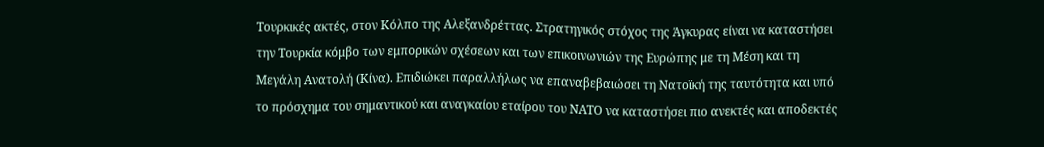Τουρκικές ακτές, στον Κόλπο της Αλεξανδρέττας. Στρατηγικός στόχος της Άγκυρας είναι να καταστήσει την Τουρκία κόμβο των εμπορικών σχέσεων και των επικοινωνιών της Ευρώπης με τη Μέση και τη Μεγάλη Ανατολή (Κίνα). Επιδιώκει παραλλήλως να επαναβεβαιώσει τη Νατοϊκή της ταυτότητα και υπό το πρόσχημα του σημαντικού και αναγκαίου εταίρου του ΝΑΤΟ να καταστήσει πιο ανεκτές και αποδεκτές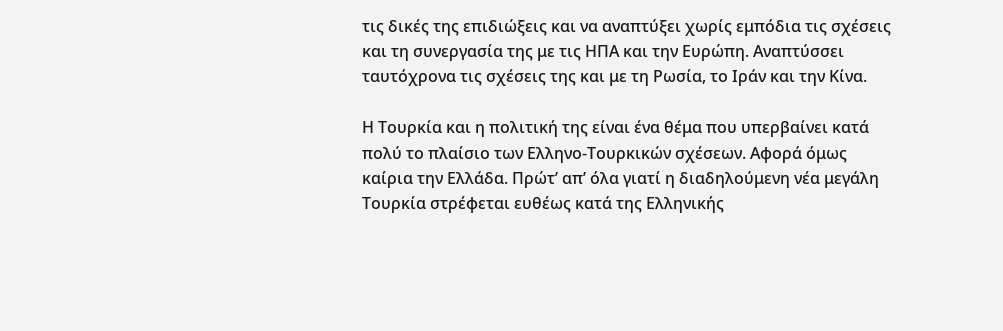τις δικές της επιδιώξεις και να αναπτύξει χωρίς εμπόδια τις σχέσεις και τη συνεργασία της με τις ΗΠΑ και την Ευρώπη. Αναπτύσσει ταυτόχρονα τις σχέσεις της και με τη Ρωσία, το Ιράν και την Κίνα.

Η Τουρκία και η πολιτική της είναι ένα θέμα που υπερβαίνει κατά πολύ το πλαίσιο των Ελληνο-Τουρκικών σχέσεων. Αφορά όμως καίρια την Ελλάδα. Πρώτ’ απ’ όλα γιατί η διαδηλούμενη νέα μεγάλη Τουρκία στρέφεται ευθέως κατά της Ελληνικής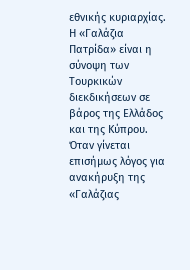εθνικής κυριαρχίας. Η «Γαλάζια Πατρίδα» είναι η σύνοψη των Τουρκικών διεκδικήσεων σε βάρος της Ελλάδος και της Κύπρου. Όταν γίνεται επισήμως λόγος για ανακήρυξη της «Γαλάζιας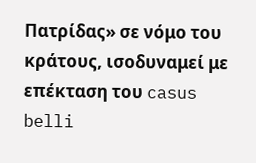Πατρίδας» σε νόμο του κράτους, ισοδυναμεί με επέκταση του casus belli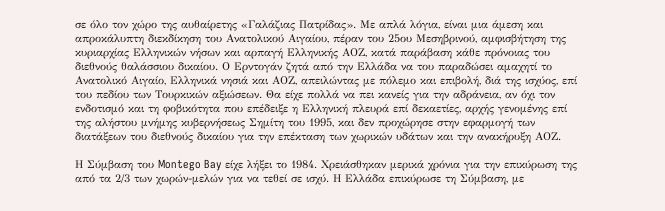σε όλο τον χώρο της αυθαίρετης «Γαλάζιας Πατρίδας». Με απλά λόγια, είναι μια άμεση και απροκάλυπτη διεκδίκηση του Ανατολικού Αιγαίου, πέραν του 25ου Μεσηβρινού, αμφισβήτηση της κυριαρχίας Ελληνικών νήσων και αρπαγή Ελληνικής ΑΟΖ, κατά παράβαση κάθε πρόνοιας του διεθνούς θαλάσσιου δικαίου. Ο Ερντογάν ζητά από την Ελλάδα να του παραδώσει αμαχητί το Ανατολικό Αιγαίο, Ελληνικά νησιά και ΑΟΖ, απειλώντας με πόλεμο και επιβολή, διά της ισχύος, επί του πεδίου των Τουρκικών αξιώσεων. Θα είχε πολλά να πει κανείς για την αδράνεια, αν όχι τον ενδοτισμό και τη φοβικότητα που επέδειξε η Ελληνική πλευρά επί δεκαετίες, αρχής γενομένης επί της αλήστου μνήμης κυβερνήσεως Σημίτη του 1995, και δεν προχώρησε στην εφαρμογή των διατάξεων του διεθνούς δικαίου για την επέκταση των χωρικών υδάτων και την ανακήρυξη ΑΟΖ.

Η Σύμβαση του Montego Bay είχε λήξει το 1984. Χρειάσθηκαν μερικά χρόνια για την επικύρωση της από τα 2/3 των χωρών-μελών για να τεθεί σε ισχύ. Η Ελλάδα επικύρωσε τη Σύμβαση, με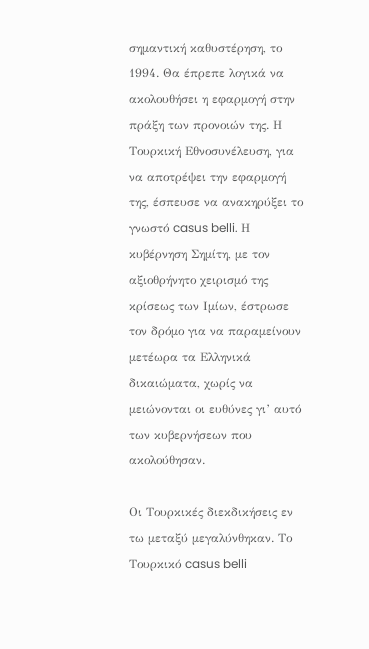σημαντική καθυστέρηση, το 1994. Θα έπρεπε λογικά να ακολουθήσει η εφαρμογή στην πράξη των προνοιών της. Η Τουρκική Εθνοσυνέλευση, για να αποτρέψει την εφαρμογή της, έσπευσε να ανακηρύξει το γνωστό casus belli. Η κυβέρνηση Σημίτη, με τον αξιοθρήνητο χειρισμό της κρίσεως των Ιμίων, έστρωσε τον δρόμο για να παραμείνουν μετέωρα τα Ελληνικά δικαιώματα, χωρίς να μειώνονται οι ευθύνες γι’ αυτό των κυβερνήσεων που ακολούθησαν.

Οι Τουρκικές διεκδικήσεις εν τω μεταξύ μεγαλύνθηκαν. Το Τουρκικό casus belli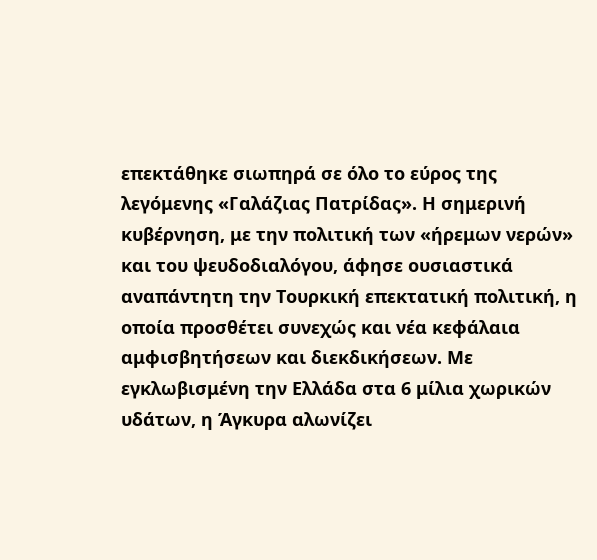επεκτάθηκε σιωπηρά σε όλο το εύρος της λεγόμενης «Γαλάζιας Πατρίδας». Η σημερινή κυβέρνηση, με την πολιτική των «ήρεμων νερών» και του ψευδοδιαλόγου, άφησε ουσιαστικά αναπάντητη την Τουρκική επεκτατική πολιτική, η οποία προσθέτει συνεχώς και νέα κεφάλαια αμφισβητήσεων και διεκδικήσεων. Με εγκλωβισμένη την Ελλάδα στα 6 μίλια χωρικών υδάτων, η Άγκυρα αλωνίζει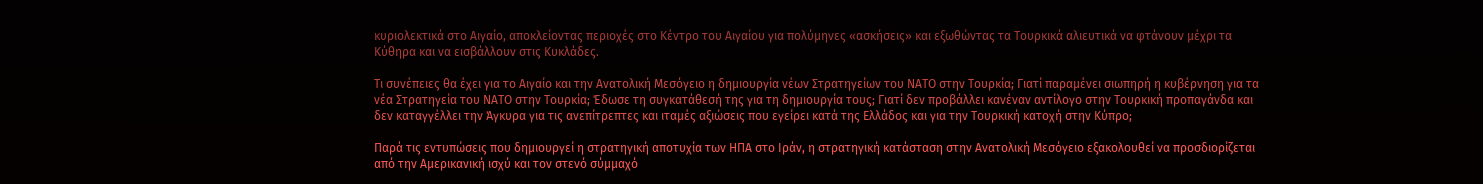κυριολεκτικά στο Αιγαίο, αποκλείοντας περιοχές στο Κέντρο του Αιγαίου για πολύμηνες «ασκήσεις» και εξωθώντας τα Τουρκικά αλιευτικά να φτάνουν μέχρι τα Κύθηρα και να εισβάλλουν στις Κυκλάδες.

Τι συνέπειες θα έχει για το Αιγαίο και την Ανατολική Μεσόγειο η δημιουργία νέων Στρατηγείων του ΝΑΤΟ στην Τουρκία; Γιατί παραμένει σιωπηρή η κυβέρνηση για τα νέα Στρατηγεία του ΝΑΤΟ στην Τουρκία; Έδωσε τη συγκατάθεσή της για τη δημιουργία τους; Γιατί δεν προβάλλει κανέναν αντίλογο στην Τουρκική προπαγάνδα και δεν καταγγέλλει την Άγκυρα για τις ανεπίτρεπτες και ιταμές αξιώσεις που εγείρει κατά της Ελλάδος και για την Τουρκική κατοχή στην Κύπρο;

Παρά τις εντυπώσεις που δημιουργεί η στρατηγική αποτυχία των ΗΠΑ στο Ιράν, η στρατηγική κατάσταση στην Ανατολική Μεσόγειο εξακολουθεί να προσδιορίζεται από την Αμερικανική ισχύ και τον στενό σύμμαχό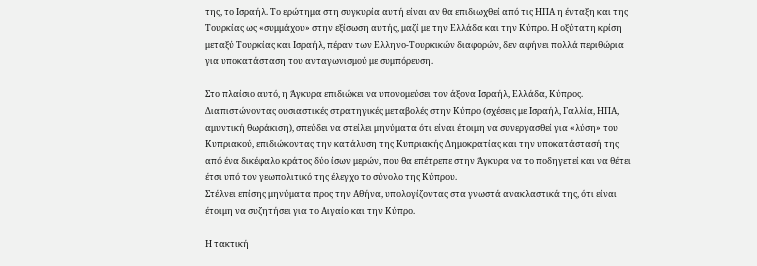της, το Ισραήλ. Το ερώτημα στη συγκυρία αυτή είναι αν θα επιδιωχθεί από τις ΗΠΑ η ένταξη και της Τουρκίας ως «συμμάχου» στην εξίσωση αυτής, μαζί με την Ελλάδα και την Κύπρο. Η οξύτατη κρίση μεταξύ Τουρκίας και Ισραήλ, πέραν των Ελληνο-Τουρκικών διαφορών, δεν αφήνει πολλά περιθώρια για υποκατάσταση του ανταγωνισμού με συμπόρευση.

Στο πλαίσιο αυτό, η Άγκυρα επιδιώκει να υπονομεύσει τον άξονα Ισραήλ, Ελλάδα, Κύπρος. Διαπιστώνοντας ουσιαστικές στρατηγικές μεταβολές στην Κύπρο (σχέσεις με Ισραήλ, Γαλλία, ΗΠΑ, αμυντική θωράκιση), σπεύδει να στείλει μηνύματα ότι είναι έτοιμη να συνεργασθεί για «λύση» του Κυπριακού, επιδιώκοντας την κατάλυση της Κυπριακής Δημοκρατίας και την υποκατάστασή της από ένα δικέφαλο κράτος δύο ίσων μερών, που θα επέτρεπε στην Άγκυρα να το ποδηγετεί και να θέτει έτσι υπό τον γεωπολιτικό της έλεγχο το σύνολο της Κύπρου.
Στέλνει επίσης μηνύματα προς την Αθήνα, υπολογίζοντας στα γνωστά ανακλαστικά της, ότι είναι έτοιμη να συζητήσει για το Αιγαίο και την Κύπρο.

Η τακτική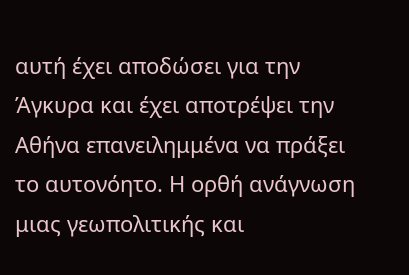αυτή έχει αποδώσει για την Άγκυρα και έχει αποτρέψει την Αθήνα επανειλημμένα να πράξει το αυτονόητο. Η ορθή ανάγνωση μιας γεωπολιτικής και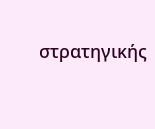στρατηγικής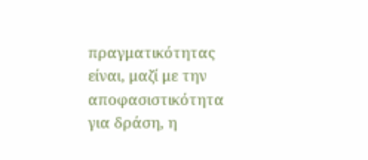πραγματικότητας είναι, μαζί με την αποφασιστικότητα για δράση, η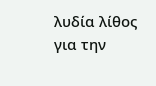λυδία λίθος για την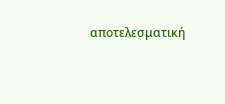αποτελεσματική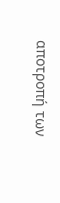αποτροπή των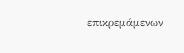επικρεμάμενων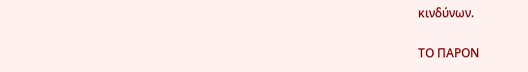κινδύνων.

ΤΟ ΠΑΡΟΝ